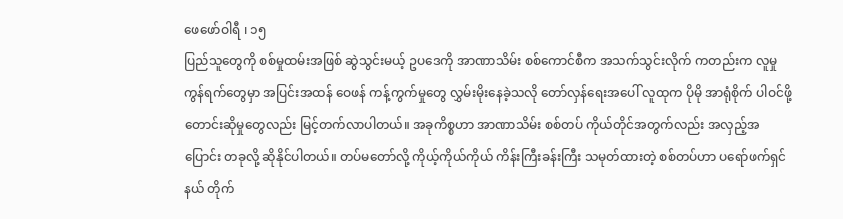ဖေဖော်ဝါရီ ၊ ၁၅
ပြည်သူတွေကို စစ်မှုထမ်းအဖြစ် ဆွဲသွင်းမယ့် ဥပဒေကို အာဏာသိမ်း စစ်ကောင်စီက အသက်သွင်းလိုက် ကတည်းက လူမှုကွန်ရက်တွေမှာ အပြင်းအထန် ဝေဖန် ကန့်ကွက်မှုတွေ လွှမ်းမိုးနေခဲ့သလို တော်လှန်ရေးအပေါ် လူထုက ပိုမို အာရုံစိုက် ပါဝင်ဖို့ တောင်းဆိုမှုတွေလည်း မြင့်တက်လာပါတယ်။ အခုကိစ္စဟာ အာဏာသိမ်း စစ်တပ် ကိုယ်တိုင်အတွက်လည်း အလှည့်အပြောင်း တခုလို့ ဆိုနိုင်ပါတယ်။ တပ်မတော်လို့ ကိုယ့်ကိုယ်ကိုယ် ကိန်းကြီးခန်းကြီး သမုတ်ထားတဲ့ စစ်တပ်ဟာ ပရော်ဖက်ရှင်နယ် တိုက်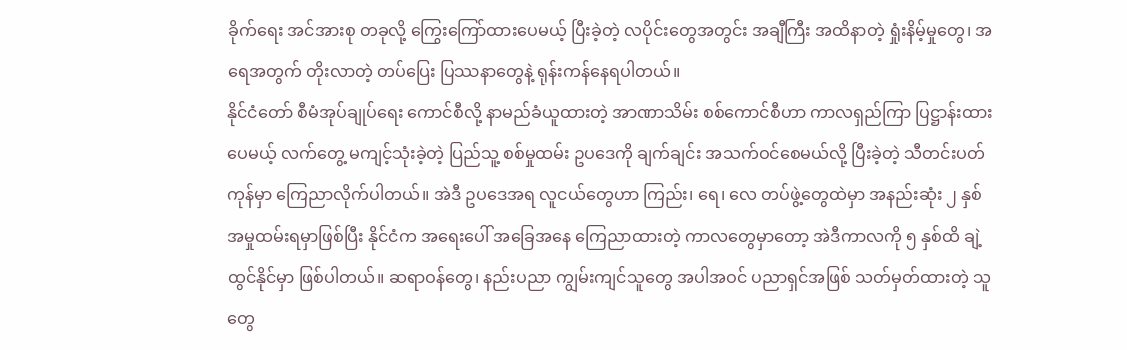ခိုက်ရေး အင်အားစု တခုလို့ ကြွေးကြော်ထားပေမယ့် ပြီးခဲ့တဲ့ လပိုင်းတွေအတွင်း အချီကြီး အထိနာတဲ့ ရှုံးနိမ့်မှုတွေ၊ အရေအတွက် တိုးလာတဲ့ တပ်ပြေး ပြဿနာတွေနဲ့ ရုန်းကန်နေရပါတယ်။
နိုင်ငံတော် စီမံအုပ်ချုပ်ရေး ကောင်စီလို့ နာမည်ခံယူထားတဲ့ အာဏာသိမ်း စစ်ကောင်စီဟာ ကာလရှည်ကြာ ပြဋ္ဌာန်းထားပေမယ့် လက်တွေ့ မကျင့်သုံးခဲ့တဲ့ ပြည်သူ့ စစ်မှုထမ်း ဥပဒေကို ချက်ချင်း အသက်ဝင်စေမယ်လို့ ပြီးခဲ့တဲ့ သီတင်းပတ်ကုန်မှာ ကြေညာလိုက်ပါတယ်။ အဲဒီ ဥပဒေအရ လူငယ်တွေဟာ ကြည်း၊ ရေ၊ လေ တပ်ဖွဲ့တွေထဲမှာ အနည်းဆုံး ၂ နှစ် အမှုထမ်းရမှာဖြစ်ပြီး နိုင်ငံက အရေးပေါ် အခြေအနေ ကြေညာထားတဲ့ ကာလတွေမှာတော့ အဲဒီကာလကို ၅ နှစ်ထိ ချဲ့ထွင်နိုင်မှာ ဖြစ်ပါတယ်။ ဆရာဝန်တွေ၊ နည်းပညာ ကျွမ်းကျင်သူတွေ အပါအဝင် ပညာရှင်အဖြစ် သတ်မှတ်ထားတဲ့ သူတွေ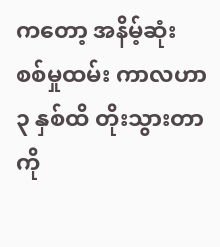ကတော့ အနိမ့်ဆုံး စစ်မှုထမ်း ကာလဟာ ၃ နှစ်ထိ တိုးသွားတာကို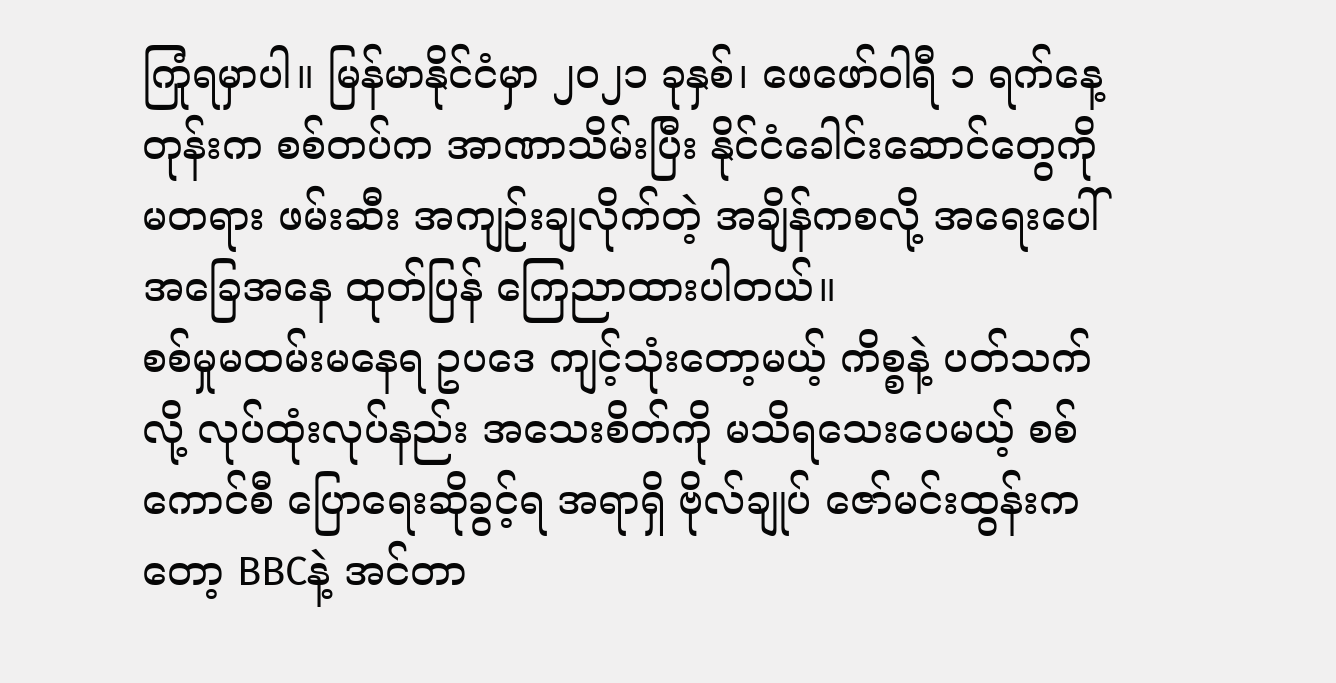ကြုံရမှာပါ။ မြန်မာနိုင်ငံမှာ ၂၀၂၁ ခုနှစ်၊ ဖေဖော်ဝါရီ ၁ ရက်နေ့တုန်းက စစ်တပ်က အာဏာသိမ်းပြီး နိုင်ငံခေါင်းဆောင်တွေကို မတရား ဖမ်းဆီး အကျဉ်းချလိုက်တဲ့ အချိန်ကစလို့ အရေးပေါ် အခြေအနေ ထုတ်ပြန် ကြေညာထားပါတယ်။
စစ်မှုမထမ်းမနေရ ဥပဒေ ကျင့်သုံးတော့မယ့် ကိစ္စနဲ့ ပတ်သက်လို့ လုပ်ထုံးလုပ်နည်း အသေးစိတ်ကို မသိရသေးပေမယ့် စစ်ကောင်စီ ပြောရေးဆိုခွင့်ရ အရာရှိ ဗိုလ်ချုပ် ဇော်မင်းထွန်းကတော့ BBCနဲ့ အင်တာ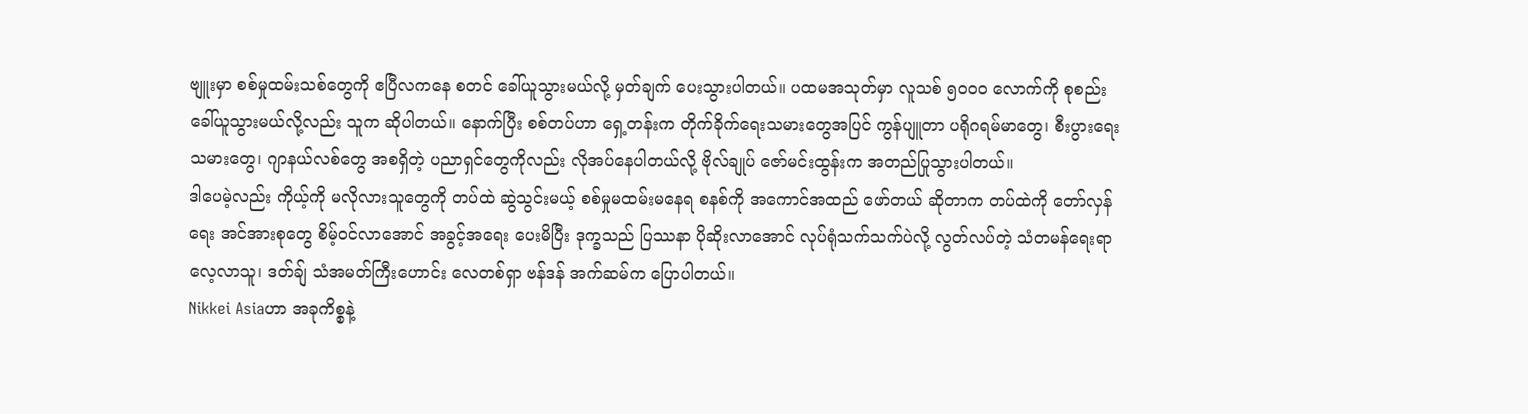ဗျူးမှာ စစ်မှုထမ်းသစ်တွေကို ဧပြီလကနေ စတင် ခေါ်ယူသွားမယ်လို့ မှတ်ချက် ပေးသွားပါတယ်။ ပထမအသုတ်မှာ လူသစ် ၅၀၀၀ လောက်ကို စုစည်း ခေါ်ယူသွားမယ်လို့လည်း သူက ဆိုပါတယ်။ နောက်ပြီး စစ်တပ်ဟာ ရှေ့တန်းက တိုက်ခိုက်ရေးသမားတွေအပြင် ကွန်ပျူတာ ပရိုဂရမ်မာတွေ၊ စီးပွားရေး သမားတွေ၊ ဂျာနယ်လစ်တွေ အစရှိတဲ့ ပညာရှင်တွေကိုလည်း လိုအပ်နေပါတယ်လို့ ဗိုလ်ချုပ် ဇော်မင်းထွန်းက အတည်ပြုသွားပါတယ်။
ဒါပေမဲ့လည်း ကိုယ့်ကို မလိုလားသူတွေကို တပ်ထဲ ဆွဲသွင်းမယ့် စစ်မှုမထမ်းမနေရ စနစ်ကို အကောင်အထည် ဖော်တယ် ဆိုတာက တပ်ထဲကို တော်လှန်ရေး အင်အားစုတွေ စိမ့်ဝင်လာအောင် အခွင့်အရေး ပေးမိပြီး ဒုက္ခသည် ပြဿနာ ပိုဆိုးလာအောင် လုပ်ရုံသက်သက်ပဲလို့ လွတ်လပ်တဲ့ သံတမန်ရေးရာ လေ့လာသူ၊ ဒတ်ချ် သံအမတ်ကြီးဟောင်း လေတစ်ရှာ ဗန်ဒန် အက်ဆမ်က ပြောပါတယ်။
Nikkei Asiaဟာ အခုကိစ္စနဲ့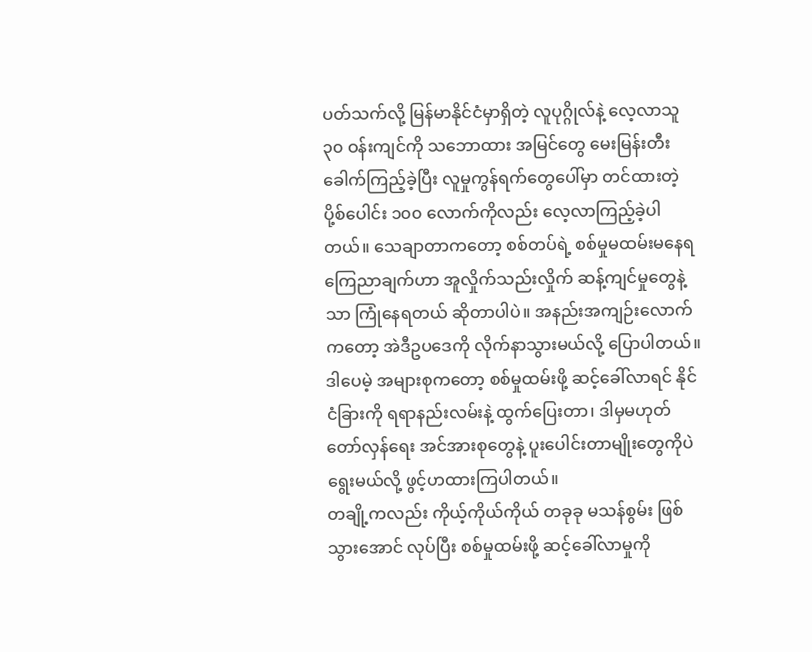ပတ်သက်လို့ မြန်မာနိုင်ငံမှာရှိတဲ့ လူပုဂ္ဂိုလ်နဲ့ လေ့လာသူ ၃၀ ဝန်းကျင်ကို သဘောထား အမြင်တွေ မေးမြန်းတီးခေါက်ကြည့်ခဲ့ပြီး လူမှုကွန်ရက်တွေပေါ်မှာ တင်ထားတဲ့ ပို့စ်ပေါင်း ၁၀၀ လောက်ကိုလည်း လေ့လာကြည့်ခဲ့ပါတယ်။ သေချာတာကတော့ စစ်တပ်ရဲ့ စစ်မှုမထမ်းမနေရ ကြေညာချက်ဟာ အူလှိုက်သည်းလှိုက် ဆန့်ကျင်မှုတွေနဲ့သာ ကြုံနေရတယ် ဆိုတာပါပဲ။ အနည်းအကျဉ်းလောက်ကတော့ အဲဒီဥပဒေကို လိုက်နာသွားမယ်လို့ ပြောပါတယ်။ ဒါပေမဲ့ အများစုကတော့ စစ်မှုထမ်းဖို့ ဆင့်ခေါ်လာရင် နိုင်ငံခြားကို ရရာနည်းလမ်းနဲ့ ထွက်ပြေးတာ၊ ဒါမှမဟုတ် တော်လှန်ရေး အင်အားစုတွေနဲ့ ပူးပေါင်းတာမျိုးတွေကိုပဲ ရွေးမယ်လို့ ဖွင့်ဟထားကြပါတယ်။
တချို့ကလည်း ကိုယ့်ကိုယ်ကိုယ် တခုခု မသန်စွမ်း ဖြစ်သွားအောင် လုပ်ပြီး စစ်မှုထမ်းဖို့ ဆင့်ခေါ်လာမှုကို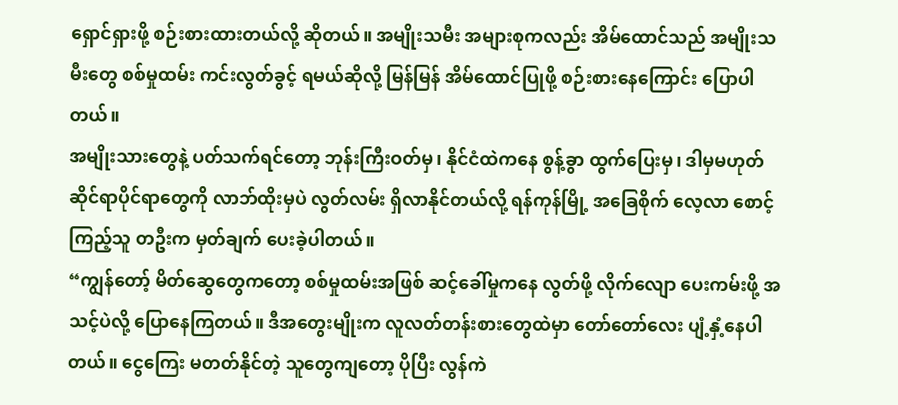ရှောင်ရှားဖို့ စဉ်းစားထားတယ်လို့ ဆိုတယ်။ အမျိုးသမီး အများစုကလည်း အိမ်ထောင်သည် အမျိုးသမီးတွေ စစ်မှုထမ်း ကင်းလွတ်ခွင့် ရမယ်ဆိုလို့ မြန်မြန် အိမ်ထောင်ပြုဖို့ စဉ်းစားနေကြောင်း ပြောပါတယ်။
အမျိုးသားတွေနဲ့ ပတ်သက်ရင်တော့ ဘုန်းကြီးဝတ်မှ၊ နိုင်ငံထဲကနေ စွန့်ခွာ ထွက်ပြေးမှ၊ ဒါမှမဟုတ် ဆိုင်ရာပိုင်ရာတွေကို လာဘ်ထိုးမှပဲ လွတ်လမ်း ရှိလာနိုင်တယ်လို့ ရန်ကုန်မြို့ အခြေစိုက် လေ့လာ စောင့်ကြည့်သူ တဦးက မှတ်ချက် ပေးခဲ့ပါတယ်။
“ကျွန်တော့် မိတ်ဆွေတွေကတော့ စစ်မှုထမ်းအဖြစ် ဆင့်ခေါ်မှုကနေ လွတ်ဖို့ လိုက်လျော ပေးကမ်းဖို့ အသင့်ပဲလို့ ပြောနေကြတယ်။ ဒီအတွေးမျိုးက လူလတ်တန်းစားတွေထဲမှာ တော်တော်လေး ပျံ့နှံ့နေပါတယ်။ ငွေကြေး မတတ်နိုင်တဲ့ သူတွေကျတော့ ပိုပြီး လွန်ကဲ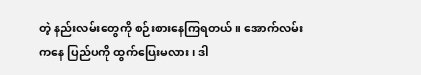တဲ့ နည်းလမ်းတွေကို စဉ်းစားနေကြရတယ်။ အောက်လမ်းကနေ ပြည်ပကို ထွက်ပြေးမလား၊ ဒါ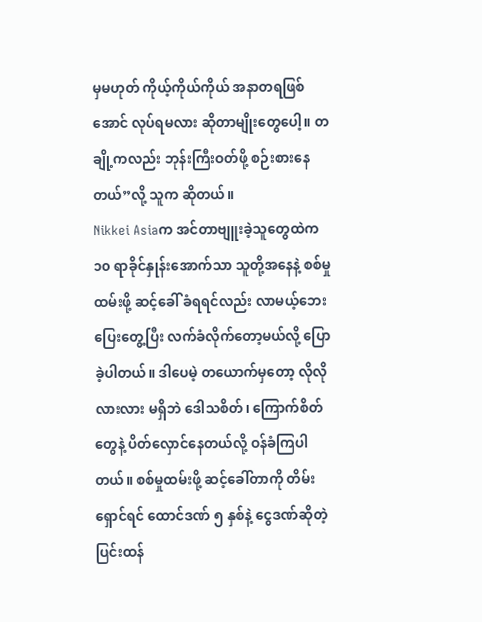မှမဟုတ် ကိုယ့်ကိုယ်ကိုယ် အနာတရဖြစ်အောင် လုပ်ရမလား ဆိုတာမျိုးတွေပေါ့။ တချို့ကလည်း ဘုန်းကြီးဝတ်ဖို့ စဉ်းစားနေတယ်”လို့ သူက ဆိုတယ်။
Nikkei Asiaက အင်တာဗျူးခဲ့သူတွေထဲက ၁၀ ရာခိုင်နှုန်းအောက်သာ သူတို့အနေနဲ့ စစ်မှုထမ်းဖို့ ဆင့်ခေါ် ခံရရင်လည်း လာမယ့်ဘေး ပြေးတွေ့ပြီး လက်ခံလိုက်တော့မယ်လို့ ပြောခဲ့ပါတယ်။ ဒါပေမဲ့ တယောက်မှတော့ လိုလိုလားလား မရှိဘဲ ဒေါသစိတ်၊ ကြောက်စိတ်တွေနဲ့ ပိတ်လှောင်နေတယ်လို့ ဝန်ခံကြပါတယ်။ စစ်မှုထမ်းဖို့ ဆင့်ခေါ်တာကို တိမ်းရှောင်ရင် ထောင်ဒဏ် ၅ နှစ်နဲ့ ငွေဒဏ်ဆိုတဲ့ ပြင်းထန်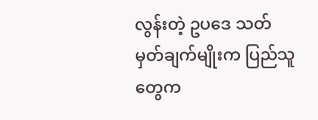လွန်းတဲ့ ဥပဒေ သတ်မှတ်ချက်မျိုးက ပြည်သူတွေက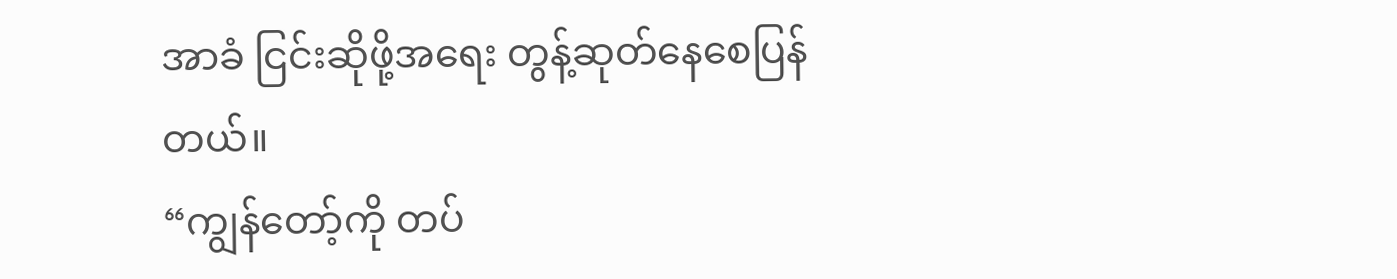အာခံ ငြင်းဆိုဖို့အရေး တွန့်ဆုတ်နေစေပြန်တယ်။
“ကျွန်တော့်ကို တပ်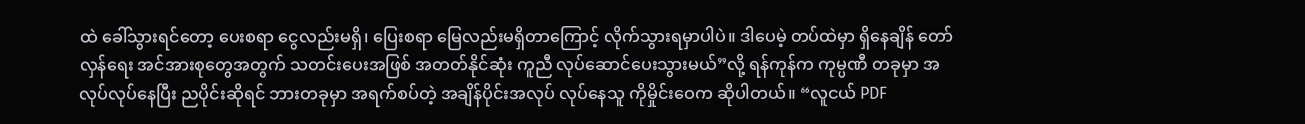ထဲ ခေါ်သွားရင်တော့ ပေးစရာ ငွေလည်းမရှိ၊ ပြေးစရာ မြေလည်းမရှိတာကြောင့် လိုက်သွားရမှာပါပဲ။ ဒါပေမဲ့ တပ်ထဲမှာ ရှိနေချိန် တော်လှန်ရေး အင်အားစုတွေအတွက် သတင်းပေးအဖြစ် အတတ်နိုင်ဆုံး ကူညီ လုပ်ဆောင်ပေးသွားမယ်”လို့ ရန်ကုန်က ကုမ္ပဏီ တခုမှာ အလုပ်လုပ်နေပြီး ညပိုင်းဆိုရင် ဘားတခုမှာ အရက်စပ်တဲ့ အချိန်ပိုင်းအလုပ် လုပ်နေသူ ကိုမှိုင်းဝေက ဆိုပါတယ်။ “လူငယ် PDF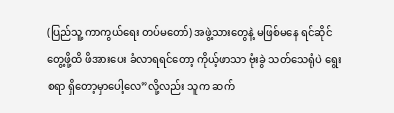(ပြည်သူ့ ကာကွယ်ရေး တပ်မတော်) အဖွဲ့သားတွေနဲ့ မဖြစ်မနေ ရင်ဆိုင်တွေ့ဖို့ထိ ဖိအားပေး ခံလာရရင်တော့ ကိုယ့်ဖာသာ ဗုံးခွဲ သတ်သေရုံပဲ ရွေးစရာ ရှိတော့မှာပေါ့လေ”လို့လည်း သူက ဆက်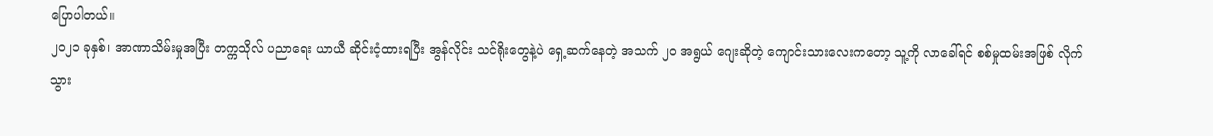ပြောပါတယ်။
၂၀၂၁ ခုနှစ်၊ အာဏာသိမ်းမှုအပြီး တက္ကသိုလ် ပညာရေး ယာယီ ဆိုင်းငံ့ထားရပြီး အွန်လိုင်း သင်ရိုးတွေနဲ့ပဲ ရှေ့ဆက်နေတဲ့ အသက် ၂၀ အရွယ် ဂျေးဆိုတဲ့ ကျောင်းသားလေးကတော့ သူ့ကို လာခေါ်ရင် စစ်မှုထမ်းအဖြစ် လိုက်သွား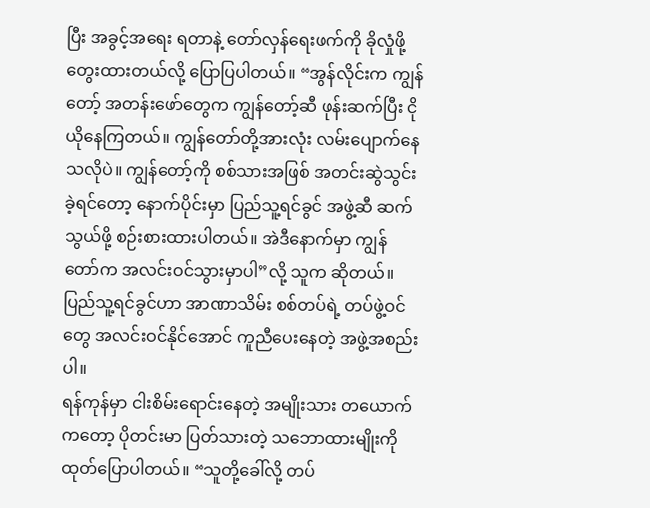ပြီး အခွင့်အရေး ရတာနဲ့ တော်လှန်ရေးဖက်ကို ခိုလှုံဖို့ တွေးထားတယ်လို့ ပြောပြပါတယ်။ “အွန်လိုင်းက ကျွန်တော့် အတန်းဖော်တွေက ကျွန်တော့်ဆီ ဖုန်းဆက်ပြီး ငိုယိုနေကြတယ်။ ကျွန်တော်တို့အားလုံး လမ်းပျောက်နေသလိုပဲ။ ကျွန်တော့်ကို စစ်သားအဖြစ် အတင်းဆွဲသွင်းခဲ့ရင်တော့ နောက်ပိုင်းမှာ ပြည်သူ့ရင်ခွင် အဖွဲ့ဆီ ဆက်သွယ်ဖို့ စဉ်းစားထားပါတယ်။ အဲဒီနောက်မှာ ကျွန်တော်က အလင်းဝင်သွားမှာပါ”လို့ သူက ဆိုတယ်။ ပြည်သူ့ရင်ခွင်ဟာ အာဏာသိမ်း စစ်တပ်ရဲ့ တပ်ဖွဲ့ဝင်တွေ အလင်းဝင်နိုင်အောင် ကူညီပေးနေတဲ့ အဖွဲ့အစည်းပါ။
ရန်ကုန်မှာ ငါးစိမ်းရောင်းနေတဲ့ အမျိုးသား တယောက်ကတော့ ပိုတင်းမာ ပြတ်သားတဲ့ သဘောထားမျိုးကို ထုတ်ပြောပါတယ်။ “သူတို့ခေါ်လို့ တပ်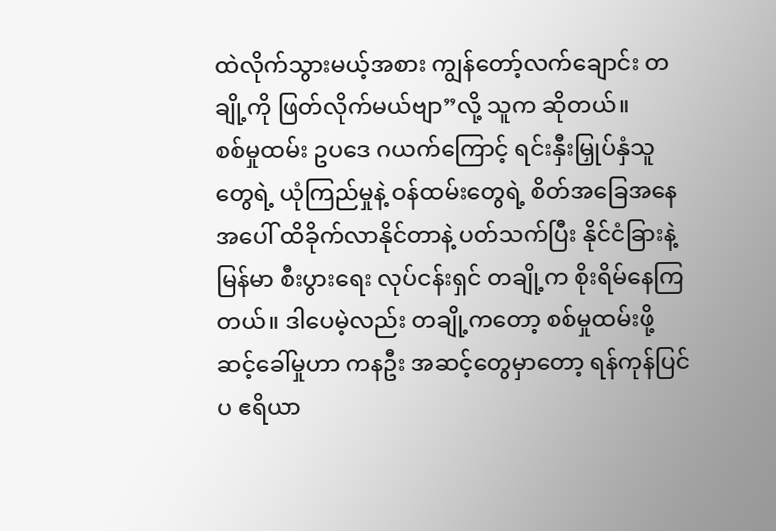ထဲလိုက်သွားမယ့်အစား ကျွန်တော့်လက်ချောင်း တချို့ကို ဖြတ်လိုက်မယ်ဗျာ”လို့ သူက ဆိုတယ်။
စစ်မှုထမ်း ဥပဒေ ဂယက်ကြောင့် ရင်းနှီးမြှုပ်နှံသူတွေရဲ့ ယုံကြည်မှုနဲ့ ဝန်ထမ်းတွေရဲ့ စိတ်အခြေအနေအပေါ် ထိခိုက်လာနိုင်တာနဲ့ ပတ်သက်ပြီး နိုင်ငံခြားနဲ့ မြန်မာ စီးပွားရေး လုပ်ငန်းရှင် တချို့က စိုးရိမ်နေကြတယ်။ ဒါပေမဲ့လည်း တချို့ကတော့ စစ်မှုထမ်းဖို့ ဆင့်ခေါ်မှုဟာ ကနဦး အဆင့်တွေမှာတော့ ရန်ကုန်ပြင်ပ ဧရိယာ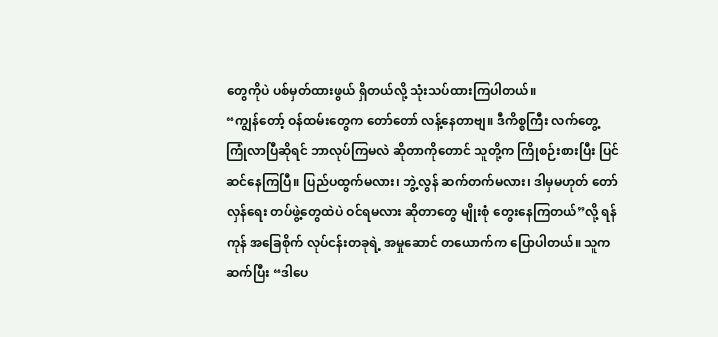တွေကိုပဲ ပစ်မှတ်ထားဖွယ် ရှိတယ်လို့ သုံးသပ်ထားကြပါတယ်။
“ကျွန်တော့် ဝန်ထမ်းတွေက တော်တော် လန့်နေတာဗျ။ ဒီကိစ္စကြီး လက်တွေ့ ကြုံလာပြီဆိုရင် ဘာလုပ်ကြမလဲ ဆိုတာကိုတောင် သူတို့က ကြိုစဉ်းစားပြီး ပြင်ဆင်နေကြပြီ။ ပြည်ပထွက်မလား၊ ဘွဲ့လွန် ဆက်တက်မလား၊ ဒါမှမဟုတ် တော်လှန်ရေး တပ်ဖွဲ့တွေထဲပဲ ဝင်ရမလား ဆိုတာတွေ မျိုးစုံ တွေးနေကြတယ်”လို့ ရန်ကုန် အခြေစိုက် လုပ်ငန်းတခုရဲ့ အမှုဆောင် တယောက်က ပြောပါတယ်။ သူကဆက်ပြီး “ဒါပေ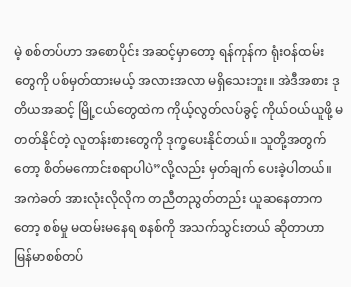မဲ့ စစ်တပ်ဟာ အစောပိုင်း အဆင့်မှာတော့ ရန်ကုန်က ရုံးဝန်ထမ်းတွေကို ပစ်မှတ်ထားမယ့် အလားအလာ မရှိသေးဘူး။ အဲဒီအစား ဒုတိယအဆင့် မြို့ငယ်တွေထဲက ကိုယ့်လွတ်လပ်ခွင့် ကိုယ်ဝယ်ယူဖို့ မတတ်နိုင်တဲ့ လူတန်းစားတွေကို ဒုက္ခပေးနိုင်တယ်။ သူတို့အတွက်တော့ စိတ်မကောင်းစရာပါပဲ”လို့လည်း မှတ်ချက် ပေးခဲ့ပါတယ်။
အကဲခတ် အားလုံးလိုလိုက တညီတညွတ်တည်း ယူဆနေတာကတော့ စစ်မှု မထမ်းမနေရ စနစ်ကို အသက်သွင်းတယ် ဆိုတာဟာ မြန်မာစစ်တပ်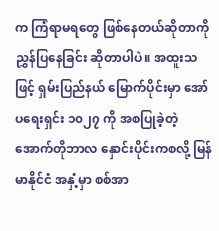က ကြံရာမရတွေ ဖြစ်နေတယ်ဆိုတာကို ညွှန်ပြနေခြင်း ဆိုတာပါပဲ။ အထူးသဖြင့် ရှမ်းပြည်နယ် မြောက်ပိုင်းမှာ အော်ပရေးရှင်း ၁၀၂၇ ကို အစပြုခဲ့တဲ့ အောက်တိုဘာလ နှောင်းပိုင်းကစလို့ မြန်မာနိုင်ငံ အနှံ့မှာ စစ်အာ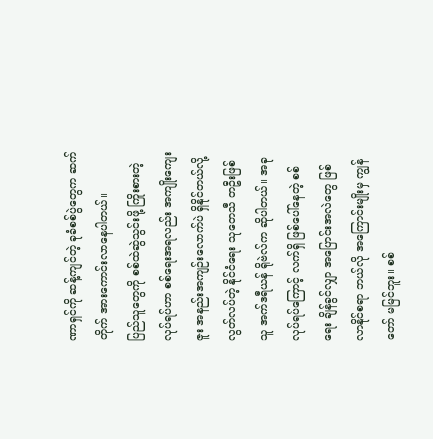ဏာရှင်ကို ဆန့်ကျင်တဲ့ ခုခံစစ်ပွဲတွေက ဆက်တိုက် အားကောင်းလာနေပါတယ်။
ပြည်သူတွေကို စစ်ထဲဆွဲသွင်းဖို့ ကြိုးစားတဲ့ လုပ်ရပ်ဟာ စစ်ရေးအရလည်း အကျိုးကျေးဇူး အနည်းအကျဉ်းလောက်ပဲ ရှိနိုင်တယ်လို့ လွတ်လပ်တဲ့ နိုင်ငံရေး သုတေသီ တဦးဖြစ်သူ အက်ဒရီယန် ရိုဗဲလ်က ဆိုပါတယ်။ အခု လုပ်ရပ်ကြောင့် လက်ရှိ ဖြစ်ပေါ်နေတဲ့ စစ်ရေး ချိန်ခွင်လျှာ အပြောင်းအလဲတွေ ဖြစ်လာနိုင်စရာ ဘယ်လို အကြောင်းမျိုးမှ ကျွန်တော် မမြင်ဘူး။ စစ်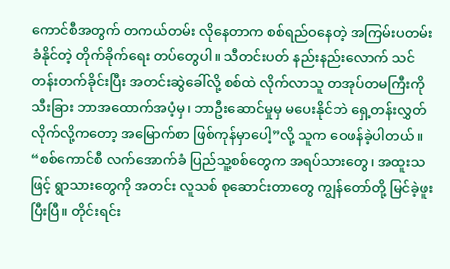ကောင်စီအတွက် တကယ်တမ်း လိုနေတာက စစ်ရည်ဝနေတဲ့ အကြမ်းပတမ်း ခံနိုင်တဲ့ တိုက်ခိုက်ရေး တပ်တွေပါ။ သီတင်းပတ် နည်းနည်းလောက် သင်တန်းတက်ခိုင်းပြီး အတင်းဆွဲခေါ်လို့ စစ်ထဲ လိုက်လာသူ တအုပ်တမကြီးကို သီးခြား ဘာအထောက်အပံ့မှ၊ ဘာဦးဆောင်မှုမှ မပေးနိုင်ဘဲ ရှေ့တန်းလွှတ်လိုက်လို့ကတော့ အမြောက်စာ ဖြစ်ကုန်မှာပေါ့”လို့ သူက ဝေဖန်ခဲ့ပါတယ်။
“စစ်ကောင်စီ လက်အောက်ခံ ပြည်သူ့စစ်တွေက အရပ်သားတွေ၊ အထူးသဖြင့် ရွာသားတွေကို အတင်း လူသစ် စုဆောင်းတာတွေ ကျွန်တော်တို့ မြင်ခဲ့ဖူးပြီးပြီ။ တိုင်းရင်း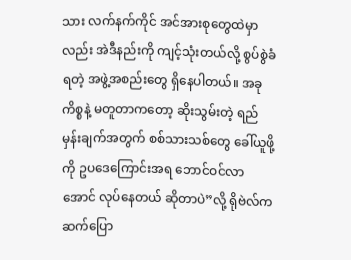သား လက်နက်ကိုင် အင်အားစုတွေထဲမှာလည်း အဲဒီနည်းကို ကျင့်သုံးတယ်လို့ စွပ်စွဲခံရတဲ့ အဖွဲ့အစည်းတွေ ရှိနေပါတယ်။ အခုကိစ္စနဲ့ မတူတာကတော့ ဆိုးသွမ်းတဲ့ ရည်မှန်းချက်အတွက် စစ်သားသစ်တွေ ခေါ်ယူဖို့ကို ဥပဒေကြောင်းအရ ဘောင်ဝင်လာအောင် လုပ်နေတယ် ဆိုတာပဲ”လို့ ရိုဗဲလ်က ဆက်ပြော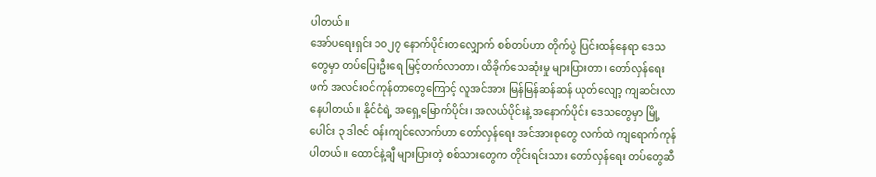ပါတယ်။
အော်ပရေးရှင်း ၁၀၂၇ နောက်ပိုင်းတလျှောက် စစ်တပ်ဟာ တိုက်ပွဲ ပြင်းထန်နေရာ ဒေသတွေမှာ တပ်ပြေးဦးရေ မြင့်တက်လာတာ၊ ထိခိုက်သေဆုံးမှု များပြားတာ၊ တော်လှန်ရေးဖက် အလင်းဝင်ကုန်တာတွေကြောင့် လူအင်အား မြန်မြန်ဆန်ဆန် ယုတ်လျော့ ကျဆင်းလာနေပါတယ်။ နိုင်ငံရဲ့ အရှေ့မြောက်ပိုင်း၊ အလယ်ပိုင်းနဲ့ အနောက်ပိုင်း ဒေသတွေမှာ မြို့ပေါင်း ၃ ဒါဇင် ဝန်းကျင်လောက်ဟာ တော်လှန်ရေး အင်အားစုတွေ လက်ထဲ ကျရောက်ကုန်ပါတယ်။ ထောင်နဲ့ချီ များပြားတဲ့ စစ်သားတွေက တိုင်းရင်းသား တော်လှန်ရေး တပ်တွေဆီ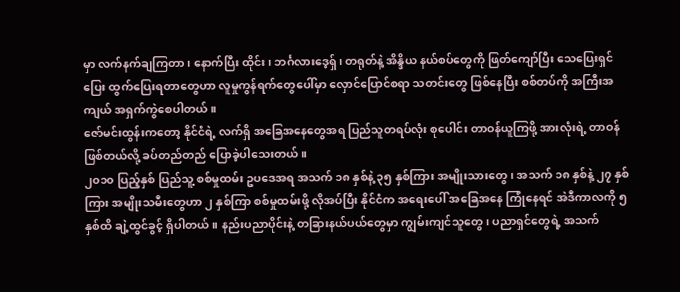မှာ လက်နက်ချကြတာ၊ နောက်ပြီး ထိုင်း၊ ဘင်္ဂလားဒေ့ရှ်၊ တရုတ်နဲ့ အိန္ဒိယ နယ်စပ်တွေကို ဖြတ်ကျော်ပြီး သေပြေးရှင်ပြေး ထွက်ပြေးရတာတွေဟာ လူမှုကွန်ရက်တွေပေါ်မှာ လှောင်ပြောင်စရာ သတင်းတွေ ဖြစ်နေပြီး စစ်တပ်ကို အကြီးအကျယ် အရှက်ကွဲစေပါတယ်။
ဇော်မင်းထွန်းကတော့ နိုင်ငံရဲ့ လက်ရှိ အခြေအနေတွေအရ ပြည်သူတရပ်လုံး စုပေါင်း တာဝန်ယူကြဖို့ အားလုံးရဲ့ တာဝန်ဖြစ်တယ်လို့ ခပ်တည်တည် ပြောခဲ့ပါသေးတယ်။
၂၀၁၀ ပြည့်နှစ် ပြည်သူ့ စစ်မှုထမ်း ဥပဒေအရ အသက် ၁၈ နှစ်နဲ့ ၃၅ နှစ်ကြား အမျိုးသားတွေ၊ အသက် ၁၈ နှစ်နဲ့ ၂၇ နှစ်ကြား အမျိုးသမီးတွေဟာ ၂ နှစ်ကြာ စစ်မှုထမ်းဖို့ လိုအပ်ပြီး နိုင်ငံက အရေးပေါ် အခြေအနေ ကြုံနေရင် အဲဒီကာလကို ၅ နှစ်ထိ ချဲ့ထွင်ခွင့် ရှိပါတယ်။ နည်းပညာပိုင်းနဲ့ တခြားနယ်ပယ်တွေမှာ ကျွမ်းကျင်သူတွေ၊ ပညာရှင်တွေရဲ့ အသက်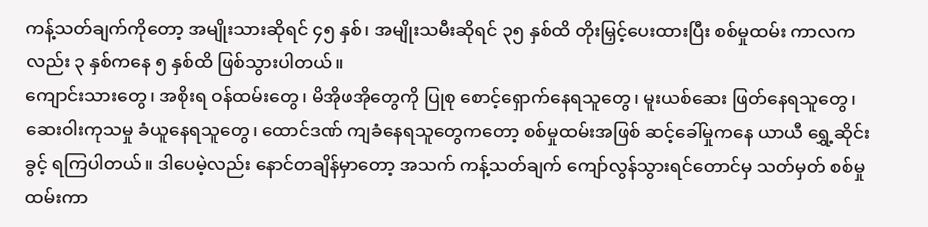ကန့်သတ်ချက်ကိုတော့ အမျိုးသားဆိုရင် ၄၅ နှစ်၊ အမျိုးသမီးဆိုရင် ၃၅ နှစ်ထိ တိုးမြှင့်ပေးထားပြီး စစ်မှုထမ်း ကာလကလည်း ၃ နှစ်ကနေ ၅ နှစ်ထိ ဖြစ်သွားပါတယ်။
ကျောင်းသားတွေ၊ အစိုးရ ဝန်ထမ်းတွေ၊ မိအိုဖအိုတွေကို ပြုစု စောင့်ရှောက်နေရသူတွေ၊ မူးယစ်ဆေး ဖြတ်နေရသူတွေ၊ ဆေးဝါးကုသမှု ခံယူနေရသူတွေ၊ ထောင်ဒဏ် ကျခံနေရသူတွေကတော့ စစ်မှုထမ်းအဖြစ် ဆင့်ခေါ်မှုကနေ ယာယီ ရွှေ့ဆိုင်းခွင့် ရကြပါတယ်။ ဒါပေမဲ့လည်း နောင်တချိန်မှာတော့ အသက် ကန့်သတ်ချက် ကျော်လွန်သွားရင်တောင်မှ သတ်မှတ် စစ်မှုထမ်းကာ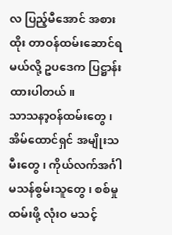လ ပြည့်မီအောင် အစားထိုး တာဝန်ထမ်းဆောင်ရမယ်လို့ ဥပဒေက ပြဋ္ဌာန်းထားပါတယ်။
သာသနာ့ဝန်ထမ်းတွေ၊ အိမ်ထောင်ရှင် အမျိုးသမီးတွေ၊ ကိုယ်လက်အင်္ဂါ မသန်စွမ်းသူတွေ၊ စစ်မှုထမ်းဖို့ လုံးဝ မသင့်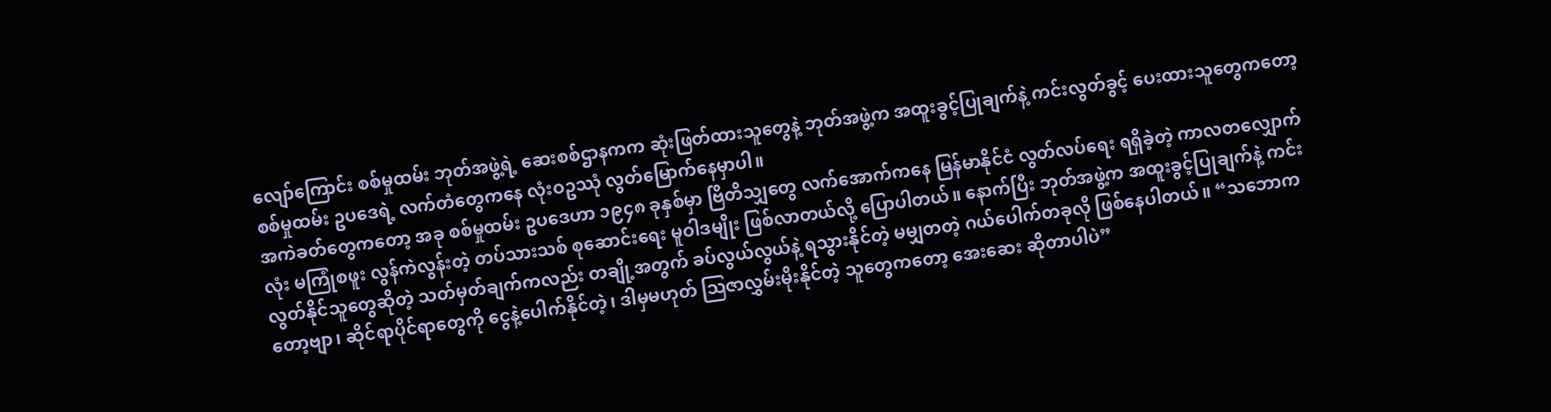လျော်ကြောင်း စစ်မှုထမ်း ဘုတ်အဖွဲ့ရဲ့ ဆေးစစ်ဌာနကက ဆုံးဖြတ်ထားသူတွေနဲ့ ဘုတ်အဖွဲ့က အထူးခွင့်ပြုချက်နဲ့ ကင်းလွတ်ခွင့် ပေးထားသူတွေကတော့ စစ်မှုထမ်း ဥပဒေရဲ့ လက်တံတွေကနေ လုံးဝဥဿုံ လွတ်မြောက်နေမှာပါ။
အကဲခတ်တွေကတော့ အခု စစ်မှုထမ်း ဥပဒေဟာ ၁၉၄၈ ခုနှစ်မှာ ဗြိတိသျှတွေ လက်အောက်ကနေ မြန်မာနိုင်ငံ လွတ်လပ်ရေး ရရှိခဲ့တဲ့ ကာလတလျှောက်လုံး မကြုံစဖူး လွန်ကဲလွန်းတဲ့ တပ်သားသစ် စုဆောင်းရေး မူဝါဒမျိုး ဖြစ်လာတယ်လို့ ပြောပါတယ်။ နောက်ပြီး ဘုတ်အဖွဲ့က အထူးခွင့်ပြုချက်နဲ့ ကင်းလွတ်နိုင်သူတွေဆိုတဲ့ သတ်မှတ်ချက်ကလည်း တချို့အတွက် ခပ်လွယ်လွယ်နဲ့ ရသွားနိုင်တဲ့ မမျှတတဲ့ ဂယ်ပေါက်တခုလို ဖြစ်နေပါတယ်။ “သဘောကတော့ဗျာ၊ ဆိုင်ရာပိုင်ရာတွေကို ငွေနဲ့ပေါက်နိုင်တဲ့၊ ဒါမှမဟုတ် ဩဇာလွှမ်းမိုးနိုင်တဲ့ သူတွေကတော့ အေးဆေး ဆိုတာပါပဲ”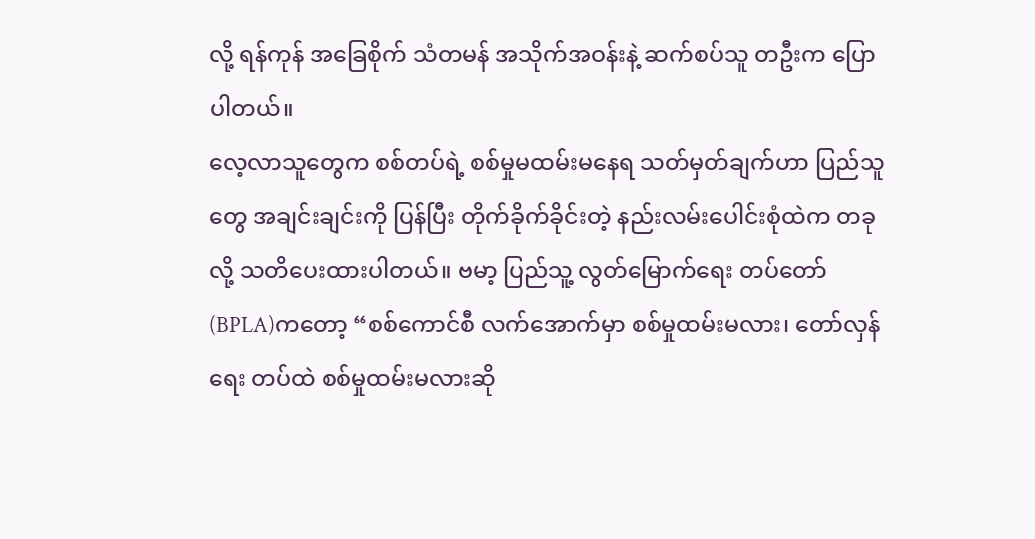လို့ ရန်ကုန် အခြေစိုက် သံတမန် အသိုက်အဝန်းနဲ့ ဆက်စပ်သူ တဦးက ပြောပါတယ်။
လေ့လာသူတွေက စစ်တပ်ရဲ့ စစ်မှုမထမ်းမနေရ သတ်မှတ်ချက်ဟာ ပြည်သူတွေ အချင်းချင်းကို ပြန်ပြီး တိုက်ခိုက်ခိုင်းတဲ့ နည်းလမ်းပေါင်းစုံထဲက တခုလို့ သတိပေးထားပါတယ်။ ဗမာ့ ပြည်သူ့ လွတ်မြောက်ရေး တပ်တော် (BPLA)ကတော့ “စစ်ကောင်စီ လက်အောက်မှာ စစ်မှုထမ်းမလား၊ တော်လှန်ရေး တပ်ထဲ စစ်မှုထမ်းမလားဆို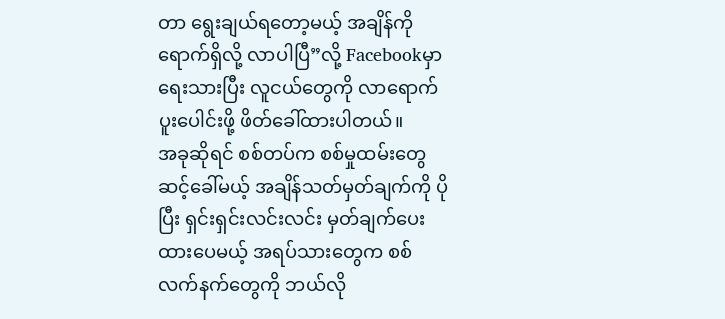တာ ရွေးချယ်ရတော့မယ့် အချိန်ကို ရောက်ရှိလို့ လာပါပြီ”လို့ Facebookမှာ ရေးသားပြီး လူငယ်တွေကို လာရောက် ပူးပေါင်းဖို့ ဖိတ်ခေါ်ထားပါတယ်။
အခုဆိုရင် စစ်တပ်က စစ်မှုထမ်းတွေ ဆင့်ခေါ်မယ့် အချိန်သတ်မှတ်ချက်ကို ပိုပြီး ရှင်းရှင်းလင်းလင်း မှတ်ချက်ပေးထားပေမယ့် အရပ်သားတွေက စစ်လက်နက်တွေကို ဘယ်လို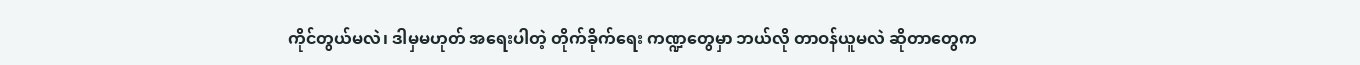ကိုင်တွယ်မလဲ၊ ဒါမှမဟုတ် အရေးပါတဲ့ တိုက်ခိုက်ရေး ကဏ္ဍတွေမှာ ဘယ်လို တာဝန်ယူမလဲ ဆိုတာတွေက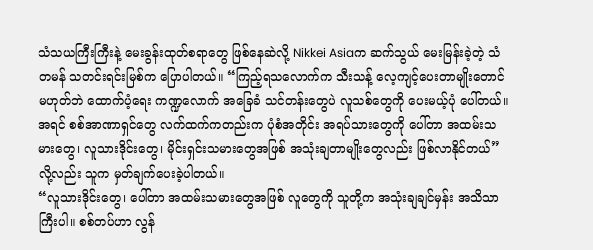သံသယကြီးကြီးနဲ့ မေးခွန်းထုတ်စရာတွေ ဖြစ်နေဆဲလို့ Nikkei Asiaက ဆက်သွယ် မေးမြန်းခဲ့တဲ့ သံတမန် သတင်းရင်းမြစ်က ပြောပါတယ်။ “ကြည့်ရသလောက်က သီးသန့် လေ့ကျင့်ပေးတာမျိုးတောင် မဟုတ်ဘဲ ထောက်ပံ့ရေး ကဏ္ဍလောက် အခြေခံ သင်တန်းတွေပဲ လူသစ်တွေကို ပေးမယ့်ပုံ ပေါ်တယ်။ အရင် စစ်အာဏာရှင်တွေ လက်ထက်ကတည်းက ပုံစံအတိုင်း အရပ်သားတွေကို ပေါ်တာ အထမ်းသမားတွေ၊ လူသားဒိုင်းတွေ၊ မိုင်းရှင်းသမားတွေအဖြစ် အသုံးချတာမျိုးတွေလည်း ဖြစ်လာနိုင်တယ်”လို့လည်း သူက မှတ်ချက်ပေးခဲ့ပါတယ်။
“လူသားဒိုင်းတွေ၊ ပေါ်တာ အထမ်းသမားတွေအဖြစ် လူတွေကို သူတို့က အသုံးချချင်မှန်း အသိသာကြီးပါ။ စစ်တပ်ဟာ လွန်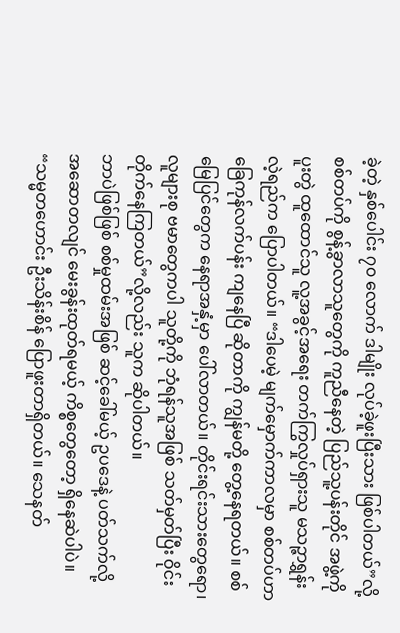ခဲ့တဲ့ နှစ်ပေါင်း ၇၀ လောက် ဒါမျိုး လုပ်ခဲ့ဖူးပြီးသား ဖြစ်ပါတယ်”လို့ စစ်တပ်ကို စွန့်ခွာလာသူတွေကို ကူညီနေတဲ့ ပြည်သူ့ပန်းတိုင် အဖွဲ့ကို ပူးတွဲ ထူထောင်သူ လူ့အခွင့်အရေး တက်ကြွလှုပ်ရှားသူ မသဉ္ဇာရွှန်းလဲ့ရည်က ပြောပါတယ်။ “ဒါပေမဲ့ မျက်မှောက်ကာလမှာ စစ်တပ်ဟာ ခြေကုန်လက်ပန်း ကျနေပြီ ဆိုတာကို ကျွန်မတို့ တွေ့နေရတယ်။ စစ်မြေပြင်တွေက နေရာအနှံ့မှာ ပေါ်လာတယ်။ တိုင်းရင်းသားတွေရော၊ လူများစု ဗမာတွေကပါ သူတို့ကို ဘုံရန်သူအဖြစ် သတ်မှတ်ပြီး ဝိုင်းတိုက်နေကြတယ်”လို့လည်း သူက ဆိုပါတယ်။
ဘာပဲဖြစ်ဖြစ် စစ်မှုထမ်းအဖြစ် ဆင့်ခေါ်မယ့် ဥပဒေနဲ့ ပတ်သက်လို့ အဆောတလျင် မေးခွန်းထုတ်ရမယ့် ကိစ္စတွေတော့ ရှိနေဆဲပါပဲ။ “သမ္မတဟောင်း ဦးသိန်းစိန် ပြောဖူးတာရှိတယ်။ သေနတ်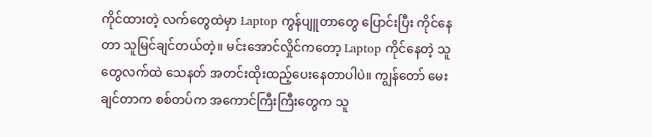ကိုင်ထားတဲ့ လက်တွေထဲမှာ Laptop ကွန်ပျူတာတွေ ပြောင်းပြီး ကိုင်နေတာ သူမြင်ချင်တယ်တဲ့။ မင်းအောင်လှိုင်ကတော့ Laptop ကိုင်နေတဲ့ သူတွေလက်ထဲ သေနတ် အတင်းထိုးထည့်ပေးနေတာပါပဲ။ ကျွန်တော် မေးချင်တာက စစ်တပ်က အကောင်ကြီးကြီးတွေက သူ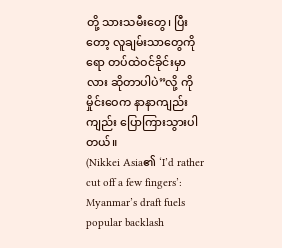တို့ သားသမီးတွေ၊ ပြီးတော့ လူချမ်းသာတွေကိုရော တပ်ထဲဝင်ခိုင်းမှာလား ဆိုတာပါပဲ”လို့ ကိုမှိုင်းဝေက နာနာကျည်းကျည်း ပြောကြားသွားပါတယ်။
(Nikkei Asia၏ ‘I’d rather cut off a few fingers’: Myanmar’s draft fuels popular backlash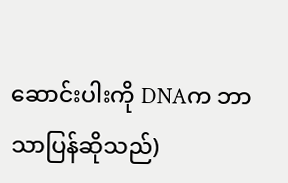ဆောင်းပါးကို DNAက ဘာသာပြန်ဆိုသည်)